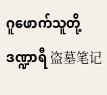ဂူဖောက်သူတို့ဒဏ္ဍာရီ 盗墓笔记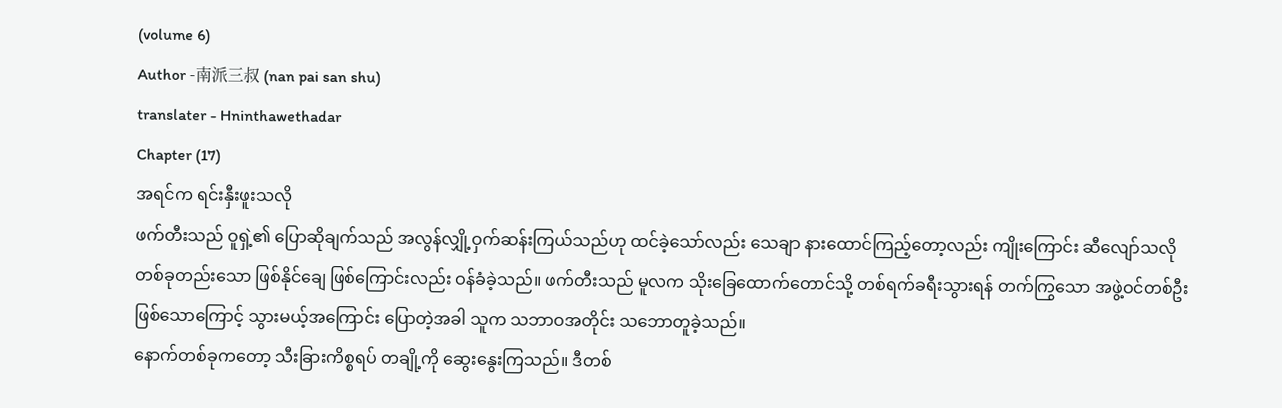(volume 6)
Author -南派三叔 (nan pai san shu)
translater - Hninthawethadar
Chapter (17)
အရင်က ရင်းနှီးဖူးသလို
ဖက်တီးသည် ဝူရှဲ့၏ ပြောဆိုချက်သည် အလွန်လျှို့ဝှက်ဆန်းကြယ်သည်ဟု ထင်ခဲ့သော်လည်း သေချာ နားထောင်ကြည့်တော့လည်း ကျိုးကြောင်း ဆီလျော်သလို တစ်ခုတည်းသော ဖြစ်နိုင်ချေ ဖြစ်ကြောင်းလည်း ဝန်ခံခဲ့သည်။ ဖက်တီးသည် မူလက သိုးခြေထောက်တောင်သို့ တစ်ရက်ခရီးသွားရန် တက်ကြွသော အဖွဲ့ဝင်တစ်ဦး ဖြစ်သောကြောင့် သွားမယ့်အကြောင်း ပြောတဲ့အခါ သူက သဘာဝအတိုင်း သဘောတူခဲ့သည်။
နောက်တစ်ခုကတော့ သီးခြားကိစ္စရပ် တချို့ကို ဆွေးနွေးကြသည်။ ဒီတစ်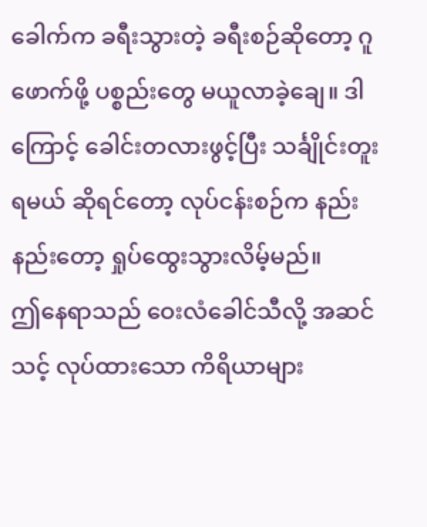ခေါက်က ခရီးသွားတဲ့ ခရီးစဉ်ဆိုတော့ ဂူဖောက်ဖို့ ပစ္စည်းတွေ မယူလာခဲ့ချေ။ ဒါကြောင့် ခေါင်းတလားဖွင့်ပြီး သင်္ချိုင်းတူးရမယ် ဆိုရင်တော့ လုပ်ငန်းစဉ်က နည်းနည်းတော့ ရှုပ်ထွေးသွားလိမ့်မည်။
ဤနေရာသည် ဝေးလံခေါင်သီလို့ အဆင်သင့် လုပ်ထားသော ကိရိယာများ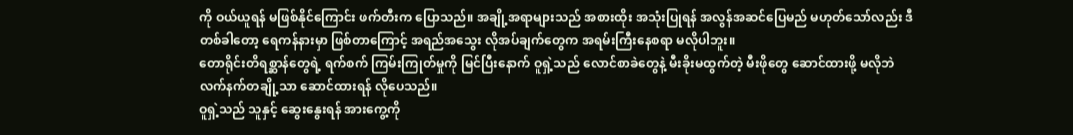ကို ဝယ်ယူရန် မဖြစ်နိုင်ကြောင်း ဖက်တီးက ပြောသည်။ အချို့အရာများသည် အစားထိုး အသုံးပြုရန် အလွန်အဆင်ပြေမည် မဟုတ်သော်လည်း ဒီတစ်ခါတော့ ရေကန်နားမှာ ဖြစ်တာကြောင့် အရည်အသွေး လိုအပ်ချက်တွေက အရမ်းကြီးနေစရာ မလိုပါဘူး။
တောရိုင်းတိရစ္ဆာန်တွေရဲ့ ရက်စက် ကြမ်းကြုတ်မှုကို မြင်ပြီးနောက် ဝူရှဲ့သည် လောင်စာခဲတွေနဲ့ မီးခိုးမထွက်တဲ့ မီးဖိုတွေ ဆောင်ထားဖို့ မလိုဘဲ လက်နက်တချို့သာ ဆောင်ထားရန် လိုပေသည်။
ဝူရှဲ့သည် သူနှင့် ဆွေးနွေးရန် အားကွေ့ကို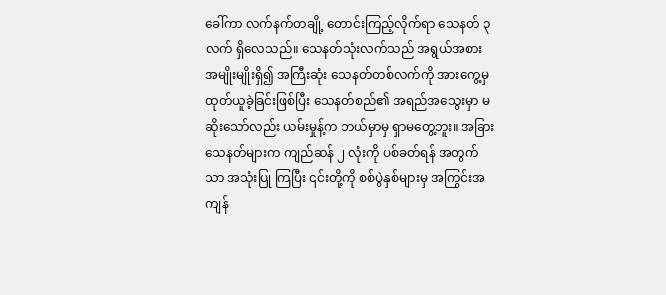ခေါ်ကာ လက်နက်တချို့ တောင်းကြည့်လိုက်ရာ သေနတ် ၃ လက် ရှိလေသည်။ သေနတ်သုံးလက်သည် အရွယ်အစား အမျိုးမျိုးရှိ၍ အကြီးဆုံး သေနတ်တစ်လက်ကို အားကွေ့မှ ထုတ်ယူခဲ့ခြင်းဖြစ်ပြီး သေနတ်စည်၏ အရည်အသွေးမှာ မဆိုးသော်လည်း ယမ်းမှုန့်က ဘယ်မှာမှ ရှာမတွေ့ဘူး။ အခြားသေနတ်များက ကျည်ဆန် ၂ လုံးကို ပစ်ခတ်ရန် အတွက်သာ အသုံးပြု ကြပြီး ၎င်းတို့ကို စစ်ပွဲနှစ်များမှ အကြွင်းအကျန်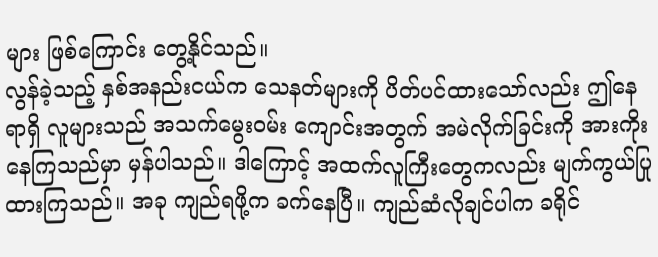များ ဖြစ်ကြောင်း တွေ့နိုင်သည်။
လွန်ခဲ့သည့် နှစ်အနည်းငယ်က သေနတ်များကို ပိတ်ပင်ထားသော်လည်း ဤနေရာရှိ လူများသည် အသက်မွေးဝမ်း ကျောင်းအတွက် အမဲလိုက်ခြင်းကို အားကိုးနေကြသည်မှာ မှန်ပါသည်။ ဒါကြောင့် အထက်လူကြီးတွေကလည်း မျက်ကွယ်ပြုထားကြသည်။ အခု ကျည်ရဖို့က ခက်နေပြီ။ ကျည်ဆံလိုချင်ပါက ခရိုင်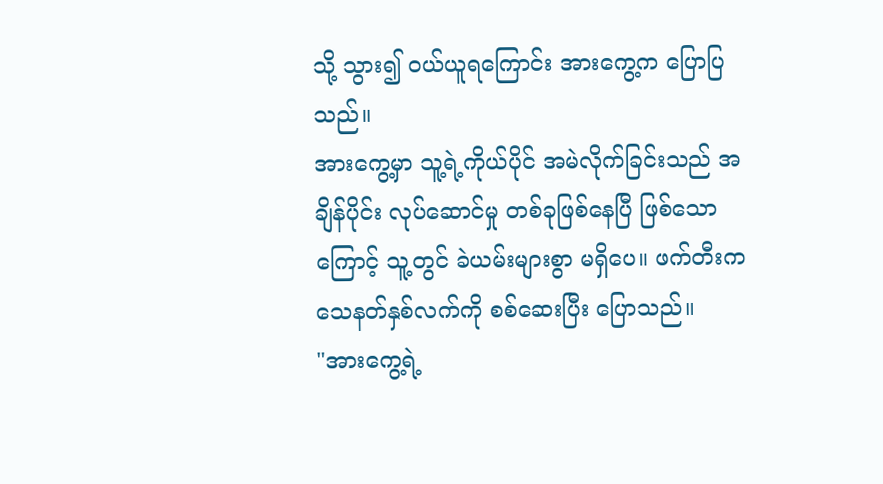သို့ သွား၍ ဝယ်ယူရကြောင်း အားကွေ့က ပြောပြသည်။
အားကွေ့မှာ သူ့ရဲ့ကိုယ်ပိုင် အမဲလိုက်ခြင်းသည် အချိန်ပိုင်း လုပ်ဆောင်မှု တစ်ခုဖြစ်နေပြီ ဖြစ်သောကြောင့် သူ့တွင် ခဲယမ်းများစွာ မရှိပေ။ ဖက်တီးက သေနတ်နှစ်လက်ကို စစ်ဆေးပြီး ပြောသည်။
"အားကွေ့ရဲ့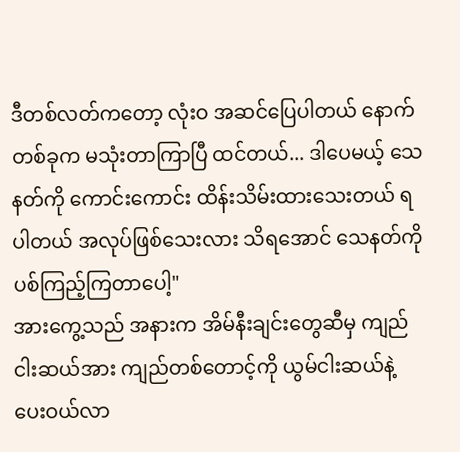ဒီတစ်လတ်ကတော့ လုံးဝ အဆင်ပြေပါတယ် နောက်တစ်ခုက မသုံးတာကြာပြီ ထင်တယ်... ဒါပေမယ့် သေနတ်ကို ကောင်းကောင်း ထိန်းသိမ်းထားသေးတယ် ရပါတယ် အလုပ်ဖြစ်သေးလား သိရအောင် သေနတ်ကို ပစ်ကြည့်ကြတာပေါ့"
အားကွေ့သည် အနားက အိမ်နီးချင်းတွေဆီမှ ကျည်ငါးဆယ်အား ကျည်တစ်တောင့်ကို ယွမ်ငါးဆယ်နဲ့ ပေးဝယ်လာ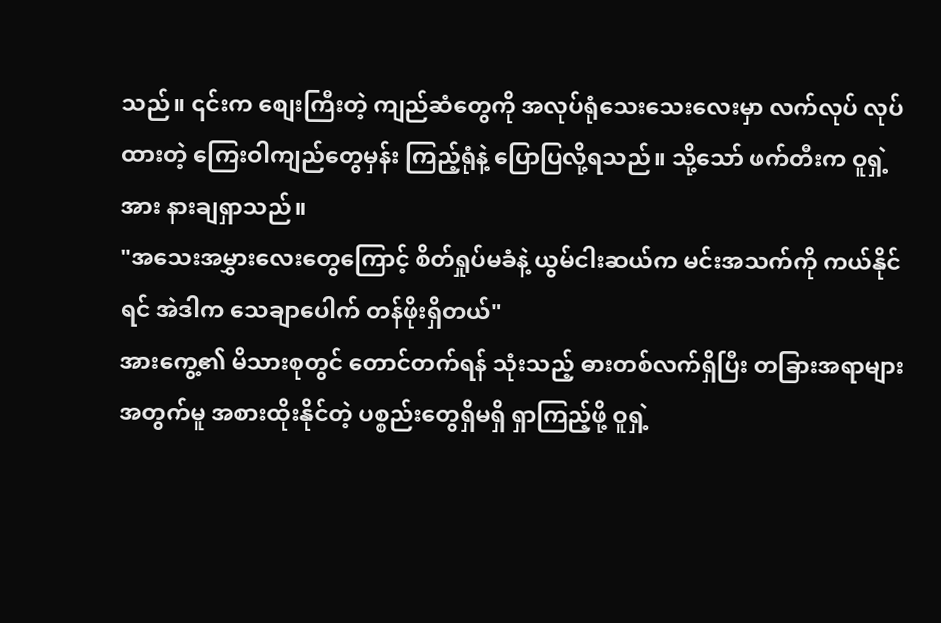သည်။ ၎င်းက စျေးကြီးတဲ့ ကျည်ဆံတွေကို အလုပ်ရုံသေးသေးလေးမှာ လက်လုပ် လုပ်ထားတဲ့ ကြေးဝါကျည်တွေမှန်း ကြည့်ရုံနဲ့ ပြောပြလို့ရသည်။ သို့သော် ဖက်တီးက ဝူရှဲ့အား နားချရှာသည်။
"အသေးအမွှားလေးတွေကြောင့် စိတ်ရှုပ်မခံနဲ့ ယွမ်ငါးဆယ်က မင်းအသက်ကို ကယ်နိုင်ရင် အဲဒါက သေချာပေါက် တန်ဖိုးရှိတယ်"
အားကွေ့၏ မိသားစုတွင် တောင်တက်ရန် သုံးသည့် ဓားတစ်လက်ရှိပြီး တခြားအရာများ အတွက်မူ အစားထိုးနိုင်တဲ့ ပစ္စည်းတွေရှိမရှိ ရှာကြည့်ဖို့ ဝူရှဲ့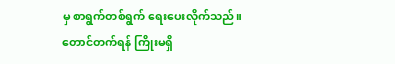မှ စာရွက်တစ်ရွက် ရေးပေးလိုက်သည်။ တောင်တက်ရန် ကြိုးမရှိ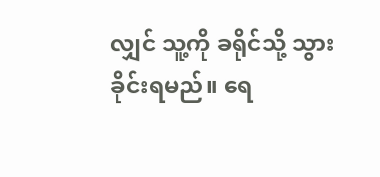လျှင် သူ့ကို ခရိုင်သို့ သွားခိုင်းရမည်။ ရေ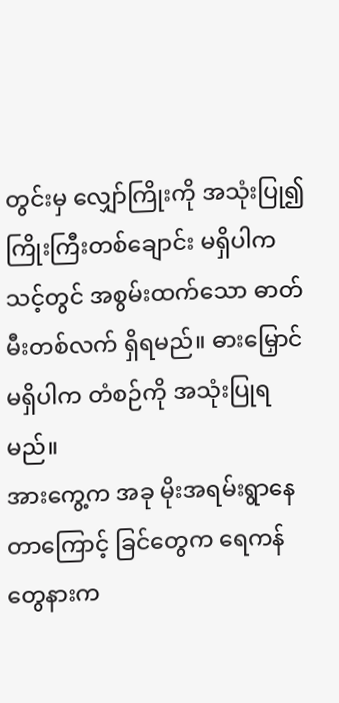တွင်းမှ လျှော်ကြိုးကို အသုံးပြု၍ ကြိုးကြီးတစ်ချောင်း မရှိပါက သင့်တွင် အစွမ်းထက်သော ဓာတ်မီးတစ်လက် ရှိရမည်။ ဓားမြှောင်မရှိပါက တံစဉ်ကို အသုံးပြုရမည်။
အားကွေ့က အခု မိုးအရမ်းရွာနေတာကြောင့် ခြင်တွေက ရေကန်တွေနားက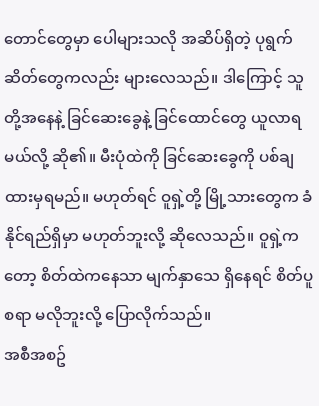တောင်တွေမှာ ပေါများသလို အဆိပ်ရှိတဲ့ ပုရွက်ဆိတ်တွေကလည်း များလေသည်။ ဒါကြောင့် သူတို့အနေနဲ့ ခြင်ဆေးခွေနဲ့ ခြင်ထောင်တွေ ယူလာရမယ်လို့ ဆို၏။ မီးပုံထဲကို ခြင်ဆေးခွေကို ပစ်ချထားမှရမည်။ မဟုတ်ရင် ဝူရှဲ့တို့ မြို့သားတွေက ခံနိုင်ရည်ရှိမှာ မဟုတ်ဘူးလို့ ဆိုလေသည်။ ဝူရှဲ့ကတော့ စိတ်ထဲကနေသာ မျက်နှာသေ ရှိနေရင် စိတ်ပူစရာ မလိုဘူးလို့ ပြောလိုက်သည်။
အစီအစဥ်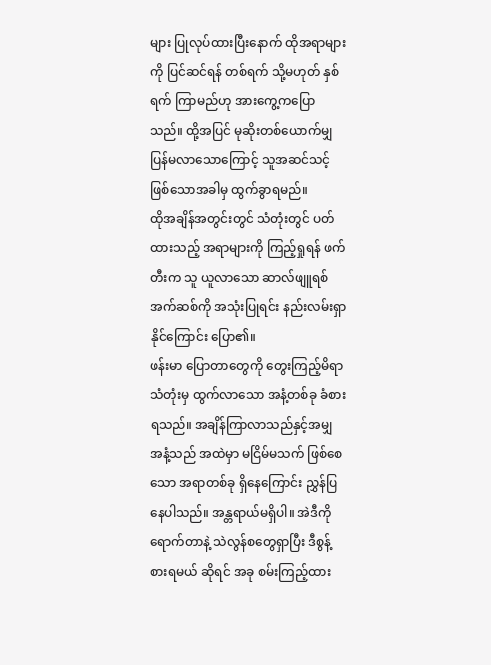များ ပြုလုပ်ထားပြီးနောက် ထိုအရာများကို ပြင်ဆင်ရန် တစ်ရက် သို့မဟုတ် နှစ်ရက် ကြာမည်ဟု အားကွေ့ကပြောသည်။ ထို့အပြင် မုဆိုးတစ်ယောက်မျှ ပြန်မလာသောကြောင့် သူအဆင်သင့် ဖြစ်သောအခါမှ ထွက်ခွာရမည်။
ထိုအချိန်အတွင်းတွင် သံတုံးတွင် ပတ်ထားသည့် အရာများကို ကြည့်ရှုရန် ဖက်တီးက သူ ယူလာသော ဆာလ်ဖျူရစ် အက်ဆစ်ကို အသုံးပြုရင်း နည်းလမ်းရှာနိုင်ကြောင်း ပြော၏။
ဖန်းမာ ပြောတာတွေကို တွေးကြည့်မိရာ သံတုံးမှ ထွက်လာသော အနံ့တစ်ခု ခံစားရသည်။ အချိန်ကြာလာသည်နှင့်အမျှ အနံ့သည် အထဲမှာ မငြိမ်မသက် ဖြစ်စေသော အရာတစ်ခု ရှိနေကြောင်း ညွှန်ပြနေပါသည်။ အန္တရာယ်မရှိပါ။ အဲဒီကိုရောက်တာနဲ့ သဲလွန်စတွေရှာပြီး ဒီစွန့်စားရမယ် ဆိုရင် အခု စမ်းကြည့်ထား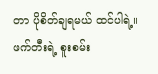တာ ပိုစိတ်ချရမယ် ထင်ပါရဲ့။
ဖက်တီးရဲ့ စူးစမ်း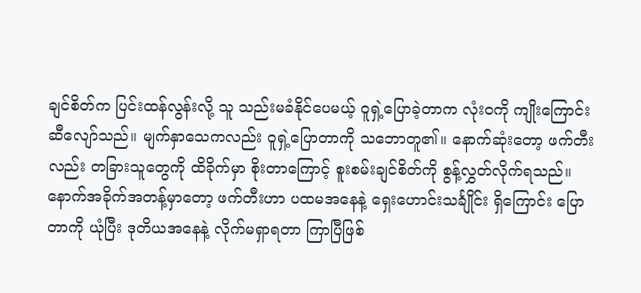ချင်စိတ်က ပြင်းထန်လွန်းလို့ သူ သည်းမခံနိုင်ပေမယ့် ဝူရှဲ့ပြောခဲ့တာက လုံးဝကို ကျိုးကြောင်းဆီလျော်သည်။ မျက်နှာသေကလည်း ဝူရှဲ့ပြောတာကို သဘောတူ၏။ နောက်ဆုံးတော့ ဖက်တီးလည်း တခြားသူတွေကို ထိခိုက်မှာ စိုးတာကြောင့် စူးစမ်းချင်စိတ်ကို စွန့်လွှတ်လိုက်ရသည်။
နောက်အခိုက်အတန့်မှာတော့ ဖက်တီးဟာ ပထမအနေနဲ့ ရှေးဟောင်းသင်္ချိုင်း ရှိကြောင်း ပြောတာကို ယုံပြီး ဒုတိယအနေနဲ့ လိုက်မရှာရတာ ကြာပြီဖြစ်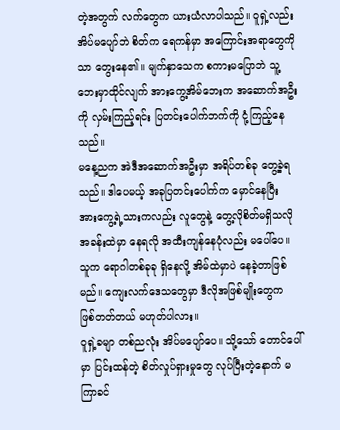တဲ့အတွက် လက်တွေက ယားယံလာပါသည်။ ဝူရှဲ့လည်း အိပ်မပျော်ဘဲ စိတ်က ရေကန်မှာ အကြောင်းအရာတွေကိုသာ တွေးနေ၏။ မျက်နှာသေက စကားမပြောဘဲ သူ့ဘေးမှာထိုင်လျက် အားကွေ့အိမ်ဘေးက အဆောက်အဦးကို လှမ်းကြည့်ရင်း ပြတင်းပေါက်ဘက်ကို ငုံ့ကြည့်နေသည်။
မနေ့ညက အဲဒီအဆောက်အဦးမှာ အရိပ်တစ်ခု တွေ့ခဲ့ရသည်။ ဒါပေမယ့် အခုပြတင်းပေါက်က မှောင်နေပြီး အားကွေ့ရဲ့သားကလည်း လူတွေနဲ့ တွေ့လိုစိတ်မရှိသလို အခန်းထဲမှာ နေရလို အထီးကျန်နေပုံလည်း မပေါ်ပေ။ သူက ရောဂါတစ်ခုခု ရှိနေလို့ အိမ်ထဲမှာပဲ နေခဲ့တာဖြစ်မည်။ ကျေးလက်ဒေသတွေမှာ ဒီလိုအဖြစ်မျိုးတွေက ဖြစ်တတ်တယ် မဟုတ်ပါလား။
ဝူရှဲ့ခမျာ တစ်ညလုံး အိပ်မပျော်ပေ။ သို့သော် တောင်ပေါ်မှာ ပြင်းထန်တဲ့ စိတ်လှုပ်ရှားမှုတွေ လုပ်ပြီးတဲ့နောက် မကြာခင်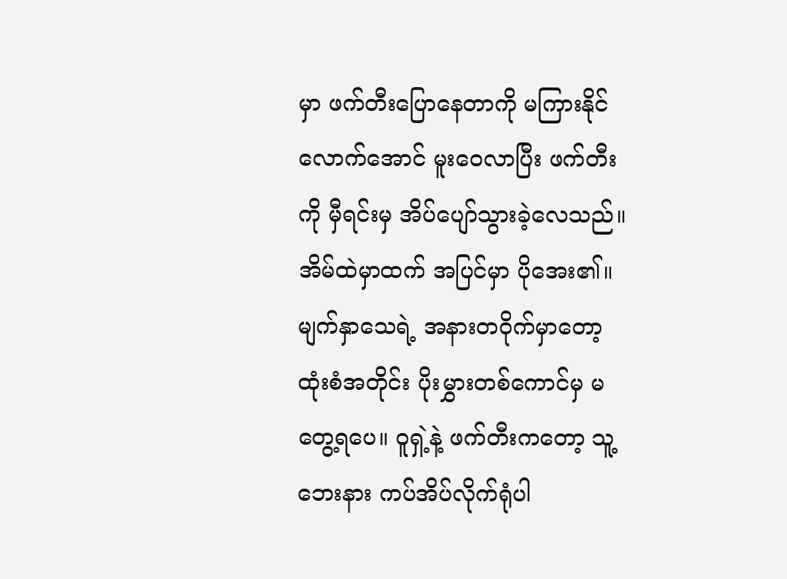မှာ ဖက်တီးပြောနေတာကို မကြားနိုင်လောက်အောင် မူးဝေလာပြီး ဖက်တီးကို မှီရင်းမှ အိပ်ပျော်သွားခဲ့လေသည်။ အိမ်ထဲမှာထက် အပြင်မှာ ပိုအေး၏။ မျက်နှာသေရဲ့ အနားတဝိုက်မှာတော့ ထုံးစံအတိုင်း ပိုးမွှားတစ်ကောင်မှ မတွေ့ရပေ။ ဝူရှဲ့နဲ့ ဖက်တီးကတော့ သူ့ဘေးနား ကပ်အိပ်လိုက်ရုံပါ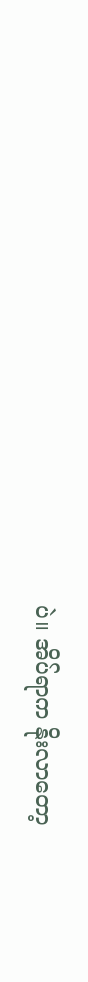ပဲ။ အိပ်ရာက နိုးလာတော့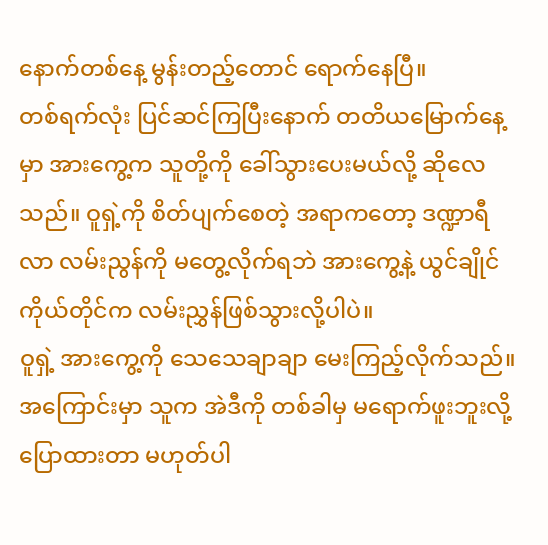နောက်တစ်နေ့ မွန်းတည့်တောင် ရောက်နေပြီ။
တစ်ရက်လုံး ပြင်ဆင်ကြပြီးနောက် တတိယမြောက်နေ့မှာ အားကွေ့က သူတို့ကို ခေါ်သွားပေးမယ်လို့ ဆိုလေသည်။ ဝူရှဲ့ကို စိတ်ပျက်စေတဲ့ အရာကတော့ ဒဏ္ဍာရီလာ လမ်းညွန်ကို မတွေ့လိုက်ရဘဲ အားကွေ့နဲ့ ယွင်ချိုင်ကိုယ်တိုင်က လမ်းညွှန်ဖြစ်သွားလို့ပါပဲ။
ဝူရှဲ့ အားကွေ့ကို သေသေချာချာ မေးကြည့်လိုက်သည်။ အကြောင်းမှာ သူက အဲဒီကို တစ်ခါမှ မရောက်ဖူးဘူးလို့ ပြောထားတာ မဟုတ်ပါ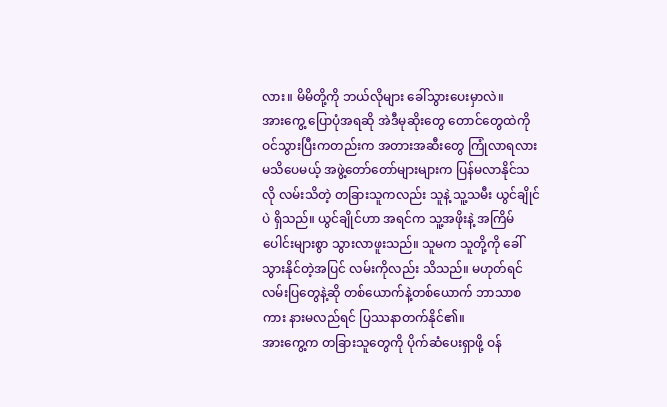လား။ မိမိတို့ကို ဘယ်လိုများ ခေါ်သွားပေးမှာလဲ။
အားကွေ့ ပြောပုံအရဆို အဲဒီမုဆိုးတွေ တောင်တွေထဲကို ဝင်သွားပြီးကတည်းက အတားအဆီးတွေ ကြုံလာရလား မသိပေမယ့် အဖွဲ့တော်တော်များများက ပြန်မလာနိုင်သလို လမ်းသိတဲ့ တခြားသူကလည်း သူနဲ့ သူ့သမီး ယွင်ချိုင်ပဲ ရှိသည်။ ယွင်ချိုင်ဟာ အရင်က သူ့အဖိုးနဲ့ အကြိမ်ပေါင်းများစွာ သွားလာဖူးသည်။ သူမက သူတို့ကို ခေါ်သွားနိုင်တဲ့အပြင် လမ်းကိုလည်း သိသည်။ မဟုတ်ရင် လမ်းပြတွေနဲ့ဆို တစ်ယောက်နဲ့တစ်ယောက် ဘာသာစကား နားမလည်ရင် ပြဿနာတက်နိုင်၏။
အားကွေ့က တခြားသူတွေကို ပိုက်ဆံပေးရှာဖို့ ဝန်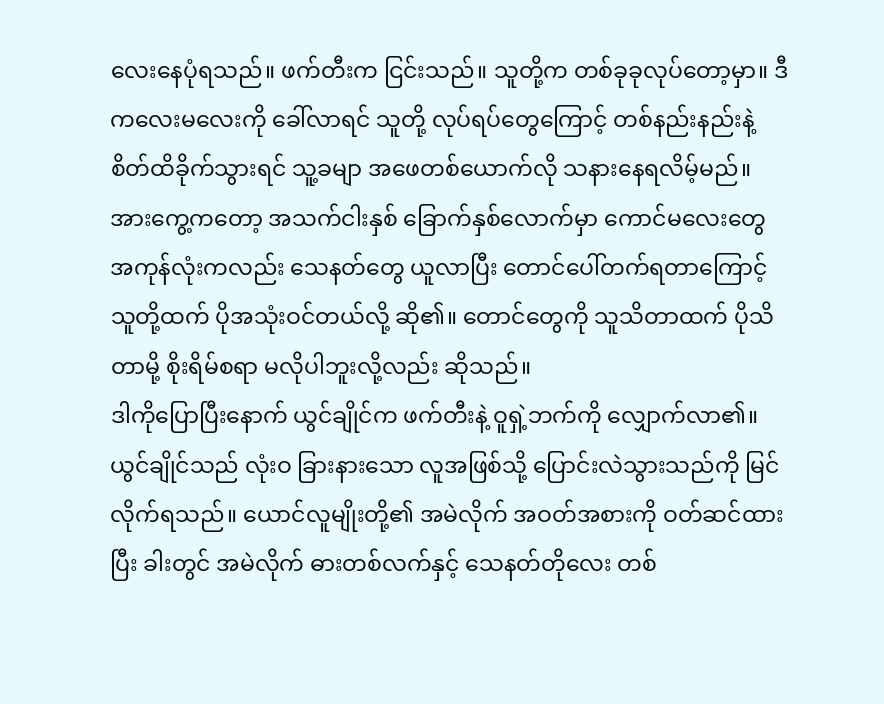လေးနေပုံရသည်။ ဖက်တီးက ငြင်းသည်။ သူတို့က တစ်ခုခုလုပ်တော့မှာ။ ဒီကလေးမလေးကို ခေါ်လာရင် သူတို့ လုပ်ရပ်တွေကြောင့် တစ်နည်းနည်းနဲ့ စိတ်ထိခိုက်သွားရင် သူ့ခမျာ အဖေတစ်ယောက်လို သနားနေရလိမ့်မည်။
အားကွေ့ကတော့ အသက်ငါးနှစ် ခြောက်နှစ်လောက်မှာ ကောင်မလေးတွေ အကုန်လုံးကလည်း သေနတ်တွေ ယူလာပြီး တောင်ပေါ်တက်ရတာကြောင့် သူတို့ထက် ပိုအသုံးဝင်တယ်လို့ ဆို၏။ တောင်တွေကို သူသိတာထက် ပိုသိတာမို့ စိုးရိမ်စရာ မလိုပါဘူးလို့လည်း ဆိုသည်။
ဒါကိုပြောပြီးနောက် ယွင်ချိုင်က ဖက်တီးနဲ့ ဝူရှဲ့ဘက်ကို လျှောက်လာ၏။ ယွင်ချိုင်သည် လုံးဝ ခြားနားသော လူအဖြစ်သို့ ပြောင်းလဲသွားသည်ကို မြင်လိုက်ရသည်။ ယောင်လူမျိုးတို့၏ အမဲလိုက် အဝတ်အစားကို ဝတ်ဆင်ထားပြီး ခါးတွင် အမဲလိုက် ဓားတစ်လက်နှင့် သေနတ်တိုလေး တစ်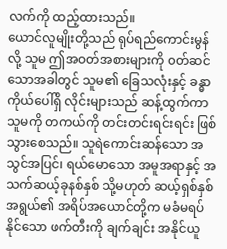လက်ကို ထည့်ထားသည်။
ယောင်လူမျိုးတို့သည် ရုပ်ရည်ကောင်းမွန်လို့ သူမ ဤအဝတ်အစားများကို ၀တ်ဆင်သောအခါတွင် သူမ၏ ခြေသလုံးနှင့် ခန္ဓာကိုယ်ပေါ်ရှိ လိုင်းများသည် ဆန့်ထွက်ကာ သူမကို တကယ်ကို တင်းတင်းရင်းရင်း ဖြစ်သွားစေသည်။ သူရဲကောင်းဆန်သော အသွင်အပြင်၊ ရယ်မောသော အမူအရာနှင့် အသက်ဆယ့်ခုနစ်နှစ် သို့မဟုတ် ဆယ့်ရှစ်နှစ် အရွယ်၏ အရိပ်အယောင်တို့က မခံမရပ်နိုင်သော ဖက်တီးကို ချက်ချင်း အနိုင်ယူ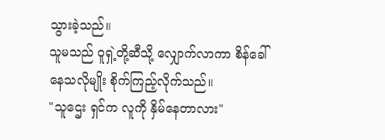သွားခဲ့သည်။
သူမသည် ဝူရှဲ့တို့ဆီသို့ လျှောက်လာကာ စိန်ခေါ်နေသလိုမျိုး စိုက်ကြည့်လိုက်သည်။
"သူဌေး ရှင်က လူကို နှိမ်နေတာလား"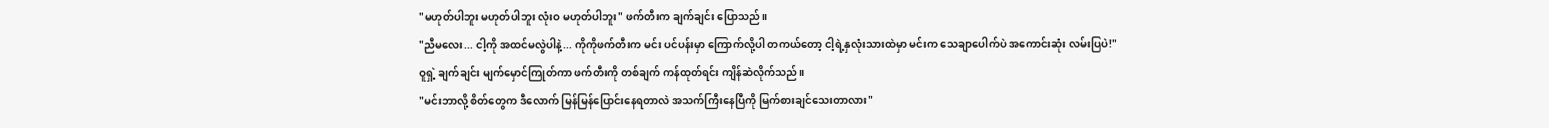"မဟုတ်ပါဘူး မဟုတ်ပါဘူး လုံးဝ မဟုတ်ပါဘူး" ဖက်တီးက ချက်ချင်း ပြောသည်။
"ညီမလေး... ငါ့ကို အထင်မလွဲပါနဲ့... ကိုကိုဖက်တီးက မင်း ပင်ပန်းမှာ ကြောက်လို့ပါ တကယ်တော့ ငါ့ရဲ့နှလုံးသားထဲမှာ မင်းက သေချာပေါက်ပဲ အကောင်းဆုံး လမ်းပြပဲ!"
ဝူရှဲ့ ချက်ချင်း မျက်မှောင်ကြုတ်ကာ ဖက်တီးကို တစ်ချက် ကန်ထုတ်ရင်း ကျိန်ဆဲလိုက်သည်။
"မင်းဘာလို့ စိတ်တွေက ဒီလောက် မြန်မြန်ပြောင်းနေရတာလဲ အသက်ကြီးနေပြီကို မြက်စားချင်သေးတာလား"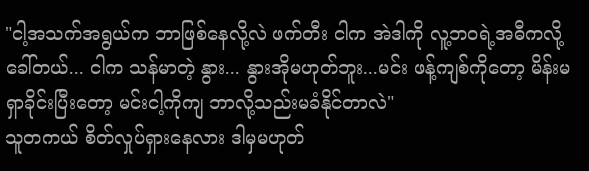"ငါ့အသက်အရွယ်က ဘာဖြစ်နေလို့လဲ ဖက်တီး ငါက အဲဒါကို လူ့ဘ၀ရဲ့အဓီကလို့ ခေါ်တယ်... ငါက သန်မာတဲ့ နွား... နွားအိုမဟုတ်ဘူး...မင်း ဖန့်ကျစ်ကိုတော့ မိန်းမ ရှာခိုင်းပြီးတော့ မင်းငါ့ကိုကျ ဘာလို့သည်းမခံနိုင်တာလဲ"
သူတကယ် စိတ်လှုပ်ရှားနေလား ဒါမှမဟုတ်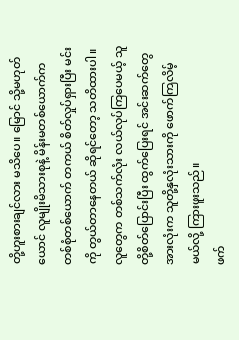တို့ဟူးစားချင်လား မသိပေ။ မြောင် သို့မဟုတ် ယောင် လူမျိုးမိသားစုနဲ့ မိန်းမတစ်ယောက်က တစ်စုံတစ်ယောက် တကယ် စိတ်လှုပ်ရှားပြီး မင်းကို တွယ်တာနေတယ် ဆိုရင်တော့ သတိထားပါ။ လူတွေက တစ်သက်လုံး လယ်လုပ်ကြပေမယ့် သူတို့စိတ်ပြောင်းပြီး ထွက်ပြေးရင် အင်းဆက်တွေ အားလုံးက သူတို့နှလုံးသားကို ဖောက်ကြလိမ့်မယ်လို့ ကြားဖူးသည်။
ဖက်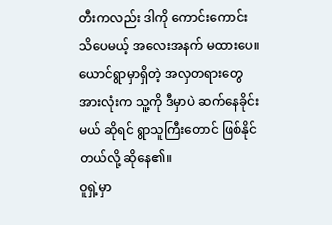တီးကလည်း ဒါကို ကောင်းကောင်း သိပေမယ့် အလေးအနက် မထားပေ။ ယောင်ရွာမှာရှိတဲ့ အလှတရားတွေ အားလုံးက သူ့ကို ဒီမှာပဲ ဆက်နေခိုင်းမယ် ဆိုရင် ရွာသူကြီးတောင် ဖြစ်နိုင်တယ်လို့ ဆိုနေ၏။
ဝူရှဲ့မှာ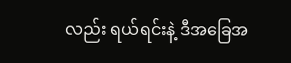လည်း ရယ်ရင်းနဲ့ ဒီအခြေအ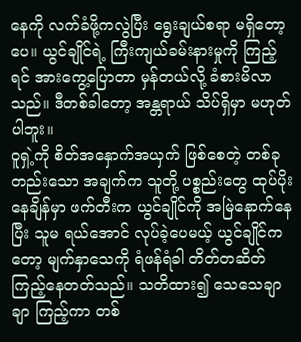နေကို လက်ခံဖို့ကလွဲပြီး ရွေးချယ်စရာ မရှိတော့ပေ။ ယွင်ချိုင်ရဲ့ ကြီးကျယ်ခမ်းနားမှုကို ကြည့်ရင် အားကွေ့ပြောတာ မှန်တယ်လို့ ခံစားမိလာသည်။ ဒီတစ်ခါတော့ အန္တရာယ် သိပ်ရှိမှာ မဟုတ်ပါဘူး။
ဝူရှဲ့ကို စိတ်အနှောက်အယှက် ဖြစ်စေတဲ့ တစ်ခုတည်းသော အချက်က သူတို့ ပစ္စည်းတွေ ထုပ်ပိုးနေချိန်မှာ ဖက်တီးက ယွင်ချိုင်ကို အမြဲနောက်နေပြီး သူမ ရယ်အောင် လုပ်ခဲ့ပေမယ့် ယွင်ချိုင်ကတော့ မျက်နှာသေကို ရံဖန်ရံခါ တိတ်တဆိတ် ကြည့်နေတတ်သည်။ သတိထား၍ သေသေချာချာ ကြည့်ကာ တစ်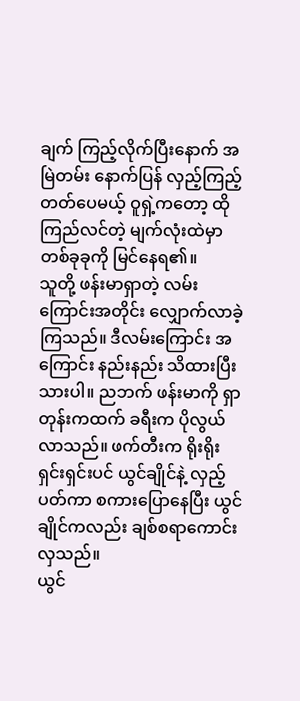ချက် ကြည့်လိုက်ပြီးနောက် အမြဲတမ်း နောက်ပြန် လှည့်ကြည့်တတ်ပေမယ့် ဝူရှဲ့ကတော့ ထိုကြည်လင်တဲ့ မျက်လုံးထဲမှာ တစ်ခုခုကို မြင်နေရ၏။
သူတို့ ဖန်းမာရှာတဲ့ လမ်းကြောင်းအတိုင်း လျှောက်လာခဲ့ကြသည်။ ဒီလမ်းကြောင်း အကြောင်း နည်းနည်း သိထားပြီးသားပါ။ ညဘက် ဖန်းမာကို ရှာတုန်းကထက် ခရီးက ပိုလွယ်လာသည်။ ဖက်တီးက ရိုးရိုးရှင်းရှင်းပင် ယွင်ချိုင်နဲ့ လှည့်ပတ်ကာ စကားပြောနေပြီး ယွင်ချိုင်ကလည်း ချစ်စရာကောင်းလှသည်။
ယွင်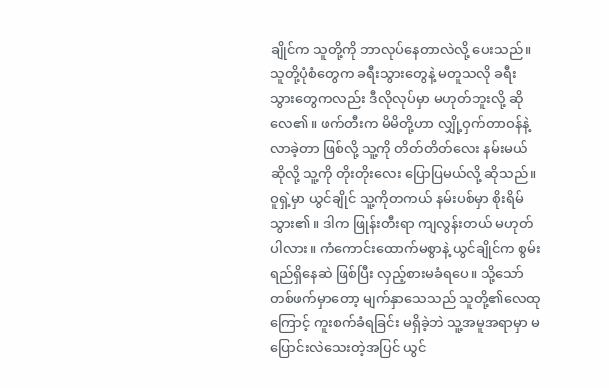ချိုင်က သူတို့ကို ဘာလုပ်နေတာလဲလို့ ပေးသည်။ သူတို့ပုံစံတွေက ခရီးသွားတွေနဲ့ မတူသလို ခရီးသွားတွေကလည်း ဒီလိုလုပ်မှာ မဟုတ်ဘူးလို့ ဆိုလေ၏။ ဖက်တီးက မိမိတို့ဟာ လျှို့ဝှက်တာဝန်နဲ့ လာခဲ့တာ ဖြစ်လို့ သူ့ကို တိတ်တိတ်လေး နမ်းမယ်ဆိုလို့ သူ့ကို တိုးတိုးလေး ပြောပြမယ်လို့ ဆိုသည်။
ဝူရှဲ့မှာ ယွင်ချိုင် သူ့ကိုတကယ် နမ်းပစ်မှာ စိုးရိမ်သွား၏။ ဒါက ဖြုန်းတီးရာ ကျလွန်းတယ် မဟုတ်ပါလား။ ကံကောင်းထောက်မစွာနဲ့ ယွင်ချိုင်က စွမ်းရည်ရှိနေဆဲ ဖြစ်ပြီး လှည့်စားမခံရပေ။ သို့သော် တစ်ဖက်မှာတော့ မျက်နှာသေသည် သူတို့၏လေထုကြောင့် ကူးစက်ခံရခြင်း မရှိခဲ့ဘဲ သူ့အမူအရာမှာ မပြောင်းလဲသေးတဲ့အပြင် ယွင်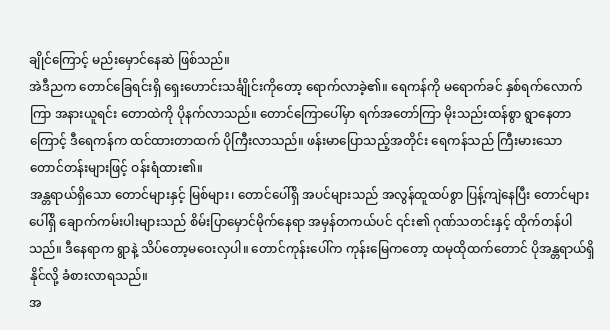ချိုင်ကြောင့် မည်းမှောင်နေဆဲ ဖြစ်သည်။
အဲဒီညက တောင်ခြေရင်းရှိ ရှေးဟောင်းသင်္ချိုင်းကိုတော့ ရောက်လာခဲ့၏။ ရေကန်ကို မရောက်ခင် နှစ်ရက်လောက်ကြာ အနားယူရင်း တောထဲကို ပိုနက်လာသည်။ တောင်ကြောပေါ်မှာ ရက်အတော်ကြာ မိုးသည်းထန်စွာ ရွာနေတာကြောင့် ဒီရေကန်က ထင်ထားတာထက် ပိုကြီးလာသည်။ ဖန်းမာပြောသည့်အတိုင်း ရေကန်သည် ကြီးမားသော တောင်တန်းများဖြင့် ဝန်းရံထား၏။
အန္တရာယ်ရှိသော တောင်များနှင့် မြစ်များ၊ တောင်ပေါ်ရှိ အပင်များသည် အလွန်ထူထပ်စွာ ပြန့်ကျဲနေပြီး တောင်များပေါ်ရှိ ချောက်ကမ်းပါးများသည် စိမ်းပြာမှောင်မိုက်နေရာ အမှန်တကယ်ပင် ၎င်း၏ ဂုဏ်သတင်းနှင့် ထိုက်တန်ပါသည်။ ဒီနေရာက ရွာနဲ့ သိပ်တော့မဝေးလှပါ။ တောင်ကုန်းပေါ်က ကုန်းမြေကတော့ ထမုထိုထက်တောင် ပိုအန္တရာယ်ရှိနိုင်လို့ ခံစားလာရသည်။
အ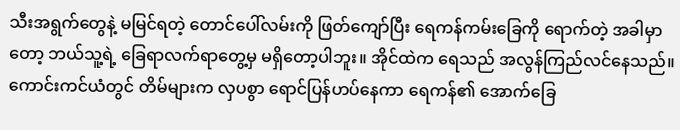သီးအရွက်တွေနဲ့ မမြင်ရတဲ့ တောင်ပေါ်လမ်းကို ဖြတ်ကျော်ပြီး ရေကန်ကမ်းခြေကို ရောက်တဲ့ အခါမှာတော့ ဘယ်သူ့ရဲ့ ခြေရာလက်ရာတွေ့မှ မရှိတော့ပါဘူး။ အိုင်ထဲက ရေသည် အလွန်ကြည်လင်နေသည်။ ကောင်းကင်ယံတွင် တိမ်များက လှပစွာ ရောင်ပြန်ဟပ်နေကာ ရေကန်၏ အောက်ခြေ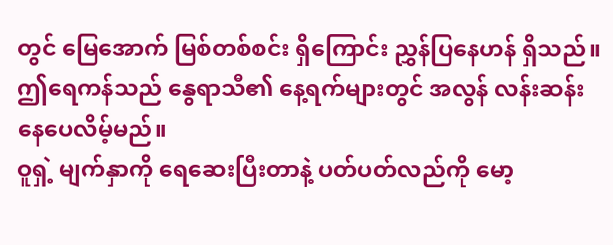တွင် မြေအောက် မြစ်တစ်စင်း ရှိကြောင်း ညွှန်ပြနေဟန် ရှိသည်။ ဤရေကန်သည် နွေရာသီ၏ နေ့ရက်များတွင် အလွန် လန်းဆန်းနေပေလိမ့်မည်။
ဝူရှဲ့ မျက်နှာကို ရေဆေးပြီးတာနဲ့ ပတ်ပတ်လည်ကို မော့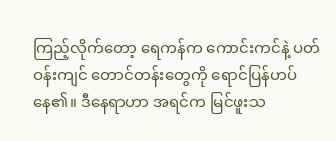ကြည့်လိုက်တော့ ရေကန်က ကောင်းကင်နဲ့ ပတ်ဝန်းကျင် တောင်တန်းတွေကို ရောင်ပြန်ဟပ်နေ၏။ ဒီနေရာဟာ အရင်က မြင်ဖူးသ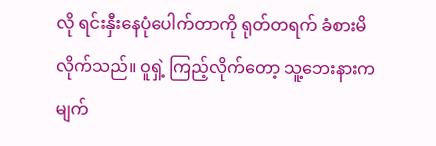လို ရင်းနှီးနေပုံပေါက်တာကို ရုတ်တရက် ခံစားမိလိုက်သည်။ ဝူရှဲ့ ကြည့်လိုက်တော့ သူ့ဘေးနားက မျက်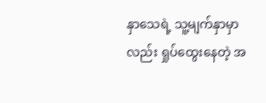နှာသေရဲ့ သူ့မျက်နှာမှာလည်း ရှုပ်ထွေးနေတဲ့ အ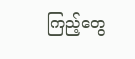ကြည့်တွေ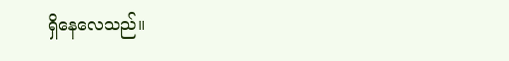ရှိနေလေသည်။